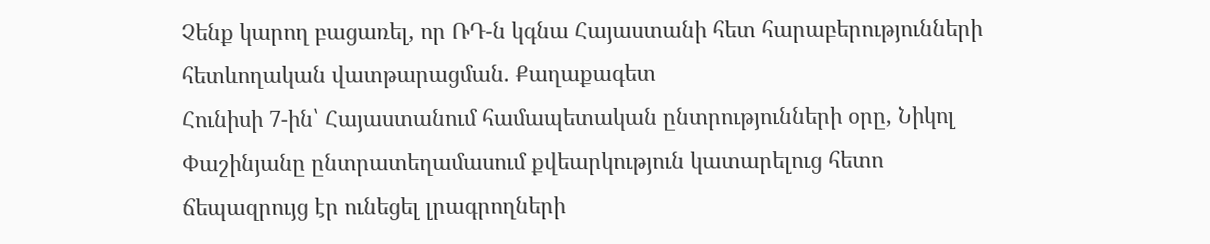Չենք կարող բացառել, որ ՌԴ-ն կգնա Հայաստանի հետ հարաբերությունների հետևողական վատթարացման. Քաղաքագետ
Հունիսի 7-ին՝ Հայաստանում համապետական ընտրությունների օրը, Նիկոլ Փաշինյանը ընտրատեղամասում քվեարկություն կատարելուց հետո ճեպազրույց էր ունեցել լրագրողների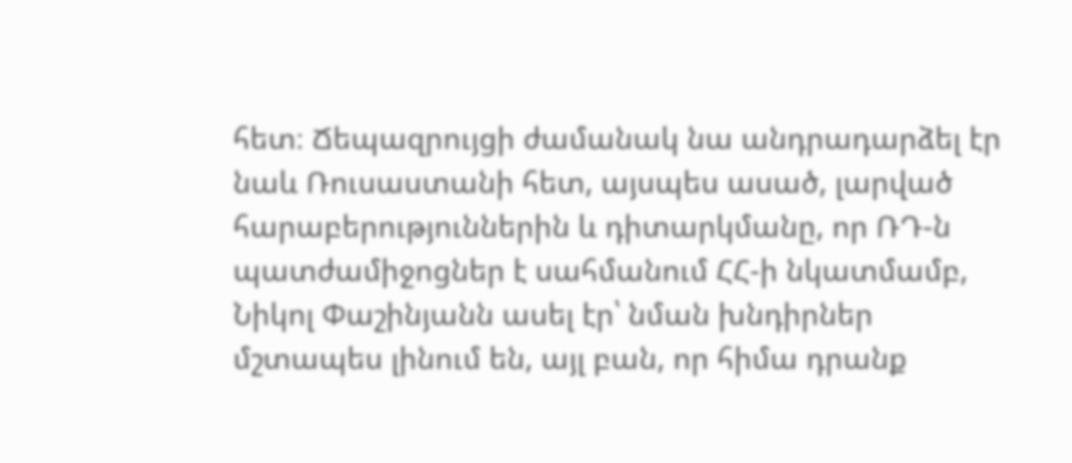հետ։ Ճեպազրույցի ժամանակ նա անդրադարձել էր նաև Ռուսաստանի հետ, այսպես ասած, լարված հարաբերություններին և դիտարկմանը, որ ՌԴ-ն պատժամիջոցներ է սահմանում ՀՀ-ի նկատմամբ, Նիկոլ Փաշինյանն ասել էր՝ նման խնդիրներ մշտապես լինում են, այլ բան, որ հիմա դրանք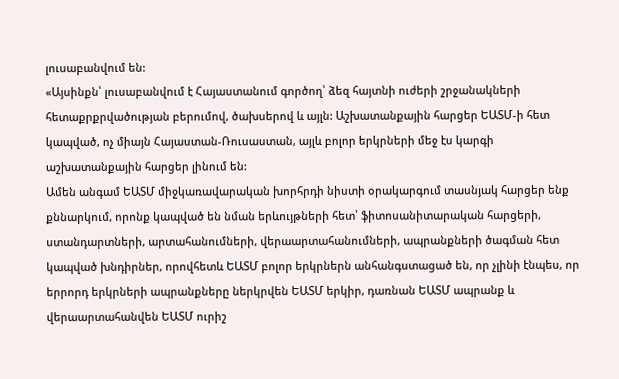լուսաբանվում են:
«Այսինքն՝ լուսաբանվում է Հայաստանում գործող՝ ձեզ հայտնի ուժերի շրջանակների հետաքրքրվածության բերումով, ծախսերով և այլն: Աշխատանքային հարցեր ԵԱՏՄ-ի հետ կապված, ոչ միայն Հայաստան-Ռուսաստան, այլև բոլոր երկրների մեջ էս կարգի աշխատանքային հարցեր լինում են:
Ամեն անգամ ԵԱՏՄ միջկառավարական խորհրդի նիստի օրակարգում տասնյակ հարցեր ենք քննարկում, որոնք կապված են նման երևույթների հետ՝ ֆիտոսանիտարական հարցերի, ստանդարտների, արտահանումների, վերաարտահանումների, ապրանքների ծագման հետ կապված խնդիրներ, որովհետև ԵԱՏՄ բոլոր երկրներն անհանգստացած են, որ չլինի էնպես, որ երրորդ երկրների ապրանքները ներկրվեն ԵԱՏՄ երկիր, դառնան ԵԱՏՄ ապրանք և վերաարտահանվեն ԵԱՏՄ ուրիշ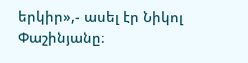երկիր»,- ասել էր Նիկոլ Փաշինյանը։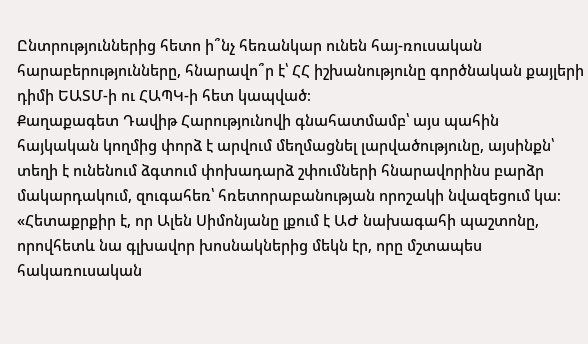Ընտրություններից հետո ի՞նչ հեռանկար ունեն հայ-ռուսական հարաբերությունները, հնարավո՞ր է՝ ՀՀ իշխանությունը գործնական քայլերի դիմի ԵԱՏՄ-ի ու ՀԱՊԿ-ի հետ կապված։
Քաղաքագետ Դավիթ Հարությունովի գնահատմամբ՝ այս պահին հայկական կողմից փորձ է արվում մեղմացնել լարվածությունը, այսինքն՝ տեղի է ունենում ձգտում փոխադարձ շփումների հնարավորինս բարձր մակարդակում, զուգահեռ՝ հռետորաբանության որոշակի նվազեցում կա։
«Հետաքրքիր է, որ Ալեն Սիմոնյանը լքում է ԱԺ նախագահի պաշտոնը, որովհետև նա գլխավոր խոսնակներից մեկն էր, որը մշտապես հակառուսական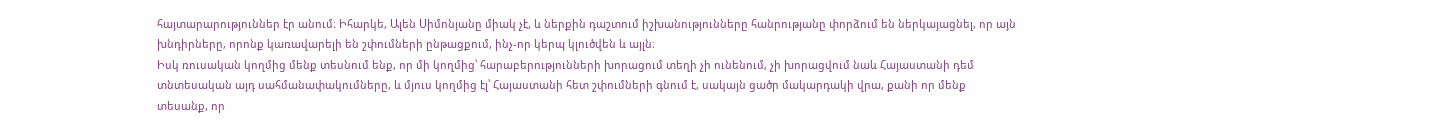հայտարարություններ էր անում։ Իհարկե, Ալեն Սիմոնյանը միակ չէ, և ներքին դաշտում իշխանությունները հանրությանը փորձում են ներկայացնել, որ այն խնդիրները, որոնք կառավարելի են շփումների ընթացքում, ինչ-որ կերպ կլուծվեն և այլն։
Իսկ ռուսական կողմից մենք տեսնում ենք, որ մի կողմից՝ հարաբերությունների խորացում տեղի չի ունենում, չի խորացվում նաև Հայաստանի դեմ տնտեսական այդ սահմանափակումները, և մյուս կողմից էլ՝ Հայաստանի հետ շփումների գնում է, սակայն ցածր մակարդակի վրա, քանի որ մենք տեսանք, որ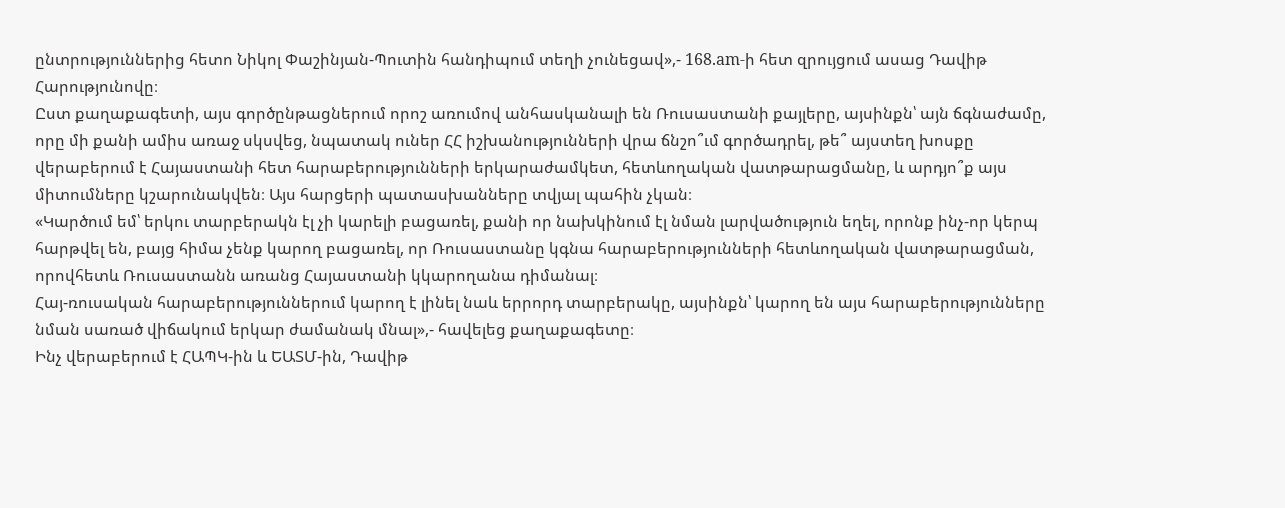ընտրություններից հետո Նիկոլ Փաշինյան-Պուտին հանդիպում տեղի չունեցավ»,- 168.am-ի հետ զրույցում ասաց Դավիթ Հարությունովը։
Ըստ քաղաքագետի, այս գործընթացներում որոշ առումով անհասկանալի են Ռուսաստանի քայլերը, այսինքն՝ այն ճգնաժամը, որը մի քանի ամիս առաջ սկսվեց, նպատակ ուներ ՀՀ իշխանությունների վրա ճնշո՞ւմ գործադրել, թե՞ այստեղ խոսքը վերաբերում է Հայաստանի հետ հարաբերությունների երկարաժամկետ, հետևողական վատթարացմանը, և արդյո՞ք այս միտումները կշարունակվեն։ Այս հարցերի պատասխանները տվյալ պահին չկան։
«Կարծում եմ՝ երկու տարբերակն էլ չի կարելի բացառել, քանի որ նախկինում էլ նման լարվածություն եղել, որոնք ինչ-որ կերպ հարթվել են, բայց հիմա չենք կարող բացառել, որ Ռուսաստանը կգնա հարաբերությունների հետևողական վատթարացման, որովհետև Ռուսաստանն առանց Հայաստանի կկարողանա դիմանալ։
Հայ-ռուսական հարաբերություններում կարող է լինել նաև երրորդ տարբերակը, այսինքն՝ կարող են այս հարաբերությունները նման սառած վիճակում երկար ժամանակ մնալ»,- հավելեց քաղաքագետը։
Ինչ վերաբերում է ՀԱՊԿ-ին և ԵԱՏՄ-ին, Դավիթ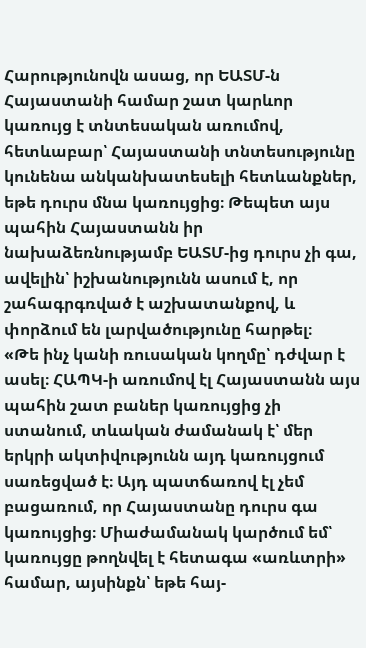Հարությունովն ասաց, որ ԵԱՏՄ-ն Հայաստանի համար շատ կարևոր կառույց է տնտեսական առումով, հետևաբար՝ Հայաստանի տնտեսությունը կունենա անկանխատեսելի հետևանքներ, եթե դուրս մնա կառույցից։ Թեպետ այս պահին Հայաստանն իր նախաձեռնությամբ ԵԱՏՄ-ից դուրս չի գա, ավելին՝ իշխանությունն ասում է, որ շահագրգռված է աշխատանքով, և փորձում են լարվածությունը հարթել։
«Թե ինչ կանի ռուսական կողմը՝ դժվար է ասել։ ՀԱՊԿ-ի առումով էլ Հայաստանն այս պահին շատ բաներ կառույցից չի ստանում, տևական ժամանակ է՝ մեր երկրի ակտիվությունն այդ կառույցում սառեցված է։ Այդ պատճառով էլ չեմ բացառում, որ Հայաստանը դուրս գա կառույցից։ Միաժամանակ կարծում եմ՝ կառույցը թողնվել է հետագա «առևտրի» համար, այսինքն՝ եթե հայ-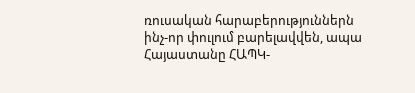ռուսական հարաբերություններն ինչ-որ փուլում բարելավվեն, ապա Հայաստանը ՀԱՊԿ-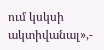ում կսկսի ակտիվանալ»,-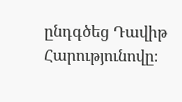ընդգծեց Դավիթ Հարությունովը։